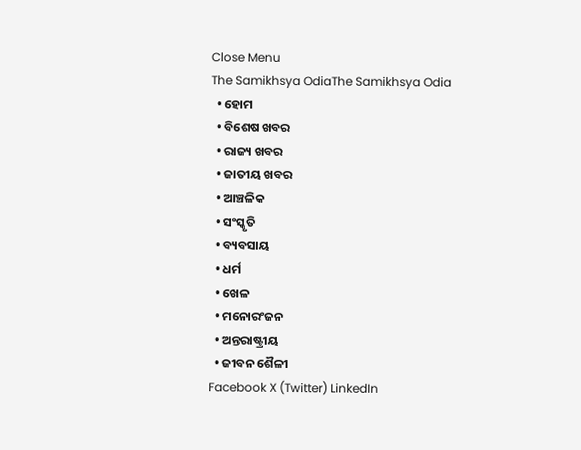Close Menu
The Samikhsya OdiaThe Samikhsya Odia
  • ହୋମ
  • ବିଶେଷ ଖବର
  • ରାଜ୍ୟ ଖବର
  • ଜାତୀୟ ଖବର
  • ଆଞ୍ଚଳିକ
  • ସଂସ୍କୃତି
  • ବ୍ୟବସାୟ
  • ଧର୍ମ
  • ଖେଳ
  • ମନୋରଂଜନ
  • ଅନ୍ତରାଷ୍ଟ୍ରୀୟ
  • ଜୀବନ ଶୈଳୀ
Facebook X (Twitter) LinkedIn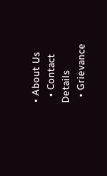• About Us
  • Contact Details
  • Grievance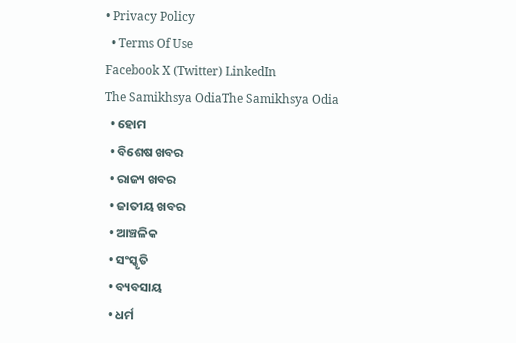• Privacy Policy
  • Terms Of Use
Facebook X (Twitter) LinkedIn
The Samikhsya OdiaThe Samikhsya Odia
  • ହୋମ
  • ବିଶେଷ ଖବର
  • ରାଜ୍ୟ ଖବର
  • ଜାତୀୟ ଖବର
  • ଆଞ୍ଚଳିକ
  • ସଂସ୍କୃତି
  • ବ୍ୟବସାୟ
  • ଧର୍ମ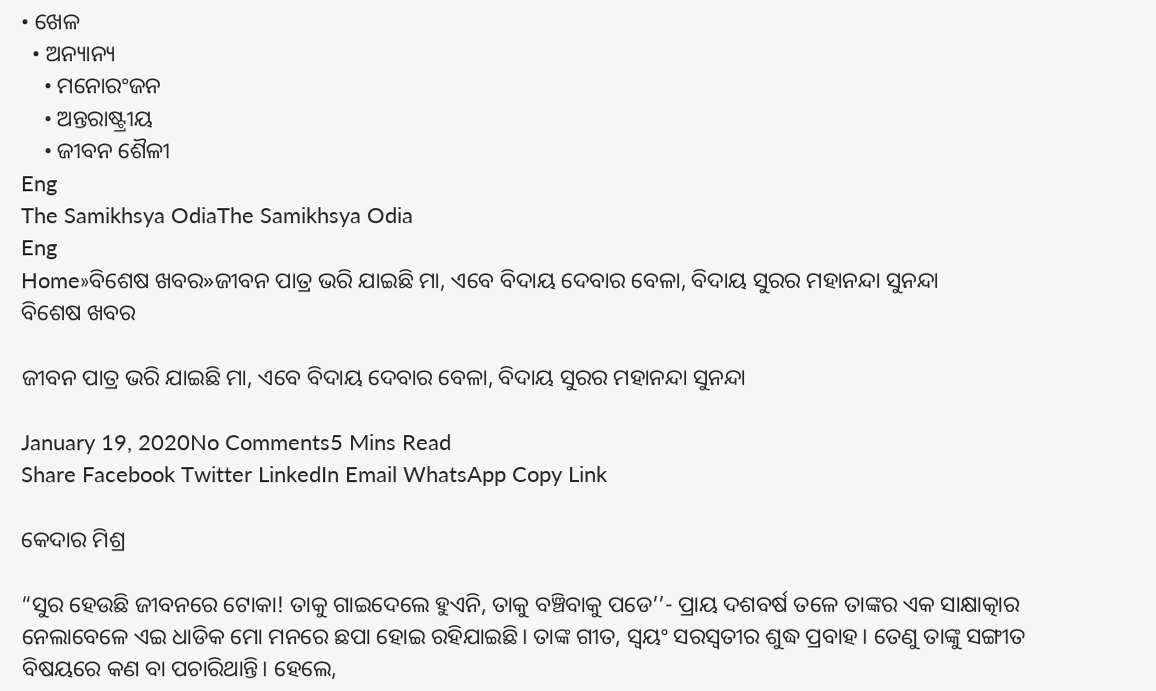• ଖେଳ
  • ଅନ୍ୟାନ୍ୟ
    • ମନୋରଂଜନ
    • ଅନ୍ତରାଷ୍ଟ୍ରୀୟ
    • ଜୀବନ ଶୈଳୀ
Eng
The Samikhsya OdiaThe Samikhsya Odia
Eng
Home»ବିଶେଷ ଖବର»ଜୀବନ ପାତ୍ର ଭରି ଯାଇଛି ମା, ଏବେ ବିଦାୟ ଦେବାର ବେଳା, ବିଦାୟ ସୁରର ମହାନନ୍ଦା ସୁନନ୍ଦା
ବିଶେଷ ଖବର

ଜୀବନ ପାତ୍ର ଭରି ଯାଇଛି ମା, ଏବେ ବିଦାୟ ଦେବାର ବେଳା, ବିଦାୟ ସୁରର ମହାନନ୍ଦା ସୁନନ୍ଦା

January 19, 2020No Comments5 Mins Read
Share Facebook Twitter LinkedIn Email WhatsApp Copy Link

କେଦାର ମିଶ୍ର

“ସୁର ହେଉଛି ଜୀବନରେ ଟୋକା! ତାକୁ ଗାଇଦେଲେ ହୁଏନି, ତାକୁ ବଞ୍ଚିବାକୁ ପଡେ’’- ପ୍ରାୟ ଦଶବର୍ଷ ତଳେ ତାଙ୍କର ଏକ ସାକ୍ଷାତ୍କାର ନେଲାବେଳେ ଏଇ ଧାଡିକ ମୋ ମନରେ ଛପା ହୋଇ ରହିଯାଇଛି। ତାଙ୍କ ଗୀତ, ସ୍ଵୟଂ ସରସ୍ଵତୀର ଶୁଦ୍ଧ ପ୍ରବାହ। ତେଣୁ ତାଙ୍କୁ ସଙ୍ଗୀତ ବିଷୟରେ କଣ ବା ପଚାରିଥାନ୍ତି। ହେଲେ,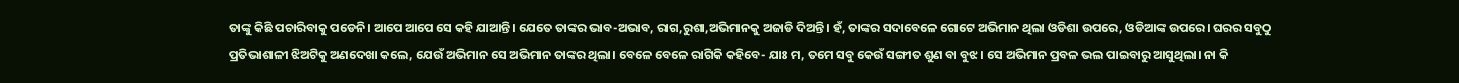ତାଙ୍କୁ କିଛି ପଚାରିବାକୁ ପଡେନି। ଆପେ ଆପେ ସେ କହି ଯାଆନ୍ତି। ଯେତେ ତାଙ୍କର ଭାବ-ଅଭାବ, ରାଗ,ରୁଶା,ଅଭିମାନକୁ ଅଜାଡି ଦିଅନ୍ତି। ହଁ, ତାଙ୍କର ସଦାବେଳେ ଗୋଟେ ଅଭିମାନ ଥିଲା ଓଡିଶା ଉପରେ, ଓଡିଆଙ୍କ ଉପରେ। ଘରର ସବୁଠୁ ପ୍ରତିଭାଶାଳୀ ଝିଅଟିକୁ ଅଣଦେଖା କଲେ, ଯେଉଁ ଅଭିମାନ ସେ ଅଭିମାନ ତାଙ୍କର ଥିଲା। ବେଳେ ବେଳେ ରାଗିକି କହିବେ- ଯାଃ ମ, ତମେ ସବୁ କେଉଁ ସଙ୍ଗୀତ ଶୁଣ ବା ବୁଝ। ସେ ଅଭିମାନ ପ୍ରବଳ ଭଲ ପାଇବାରୁ ଆସୁଥିଲା। ନା କି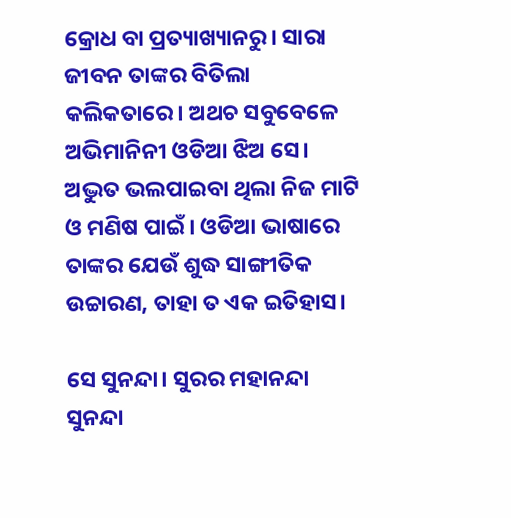କ୍ରୋଧ ବା ପ୍ରତ୍ୟାଖ୍ୟାନରୁ। ସାରା ଜୀବନ ତାଙ୍କର ବିତିଲା କଲିକତାରେ। ଅଥଚ ସବୁବେଳେ ଅଭିମାନିନୀ ଓଡିଆ ଝିଅ ସେ। ଅଦ୍ଭୁତ ଭଲପାଇବା ଥିଲା ନିଜ ମାଟି ଓ ମଣିଷ ପାଇଁ। ଓଡିଆ ଭାଷାରେ ତାଙ୍କର ଯେଉଁ ଶୁଦ୍ଧ ସାଙ୍ଗୀତିକ ଉଚ୍ଚାରଣ, ତାହା ତ ଏକ ଇତିହାସ।

ସେ ସୁନନ୍ଦା। ସୁରର ମହାନନ୍ଦା ସୁନନ୍ଦା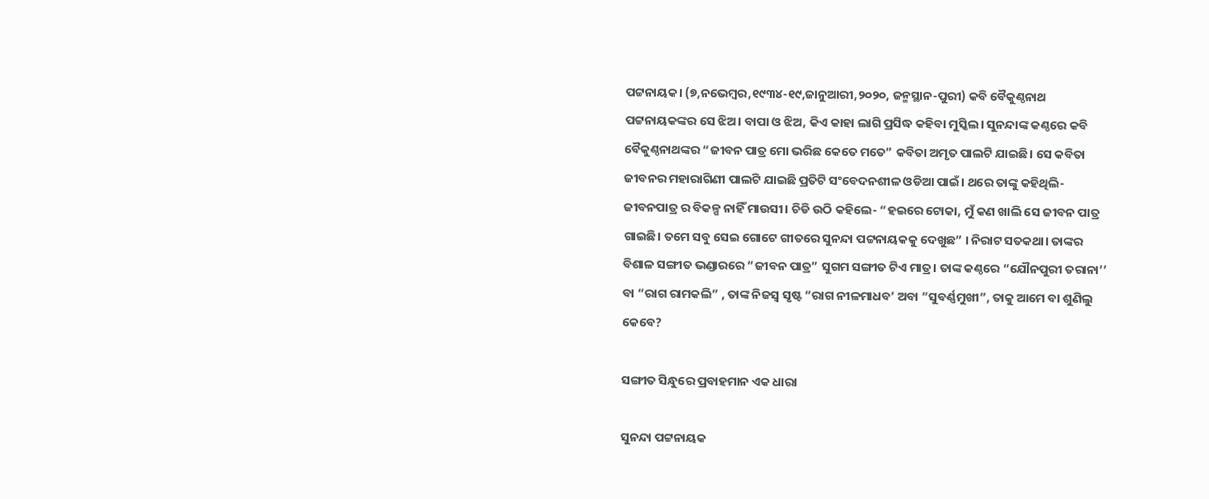ପଟ୍ଟନାୟକ। (୭,ନଭେମ୍ବର,୧୯୩୪-୧୯,ଜାନୁଆରୀ,୨୦୨୦, ଜନ୍ମସ୍ଥାନ-ପୁରୀ) କବି ବୈକୁଣ୍ଠନାଥ ପଟ୍ଟନାୟକଙ୍କର ସେ ଝିଅ। ବାପା ଓ ଝିଅ, କିଏ କାହା ଲାଗି ପ୍ରସିଦ୍ଧ କହିବା ମୁସ୍କିଲ। ସୁନନ୍ଦାଙ୍କ କଣ୍ଠରେ କବି ବୈକୁଣ୍ଠନାଥଙ୍କର “ଜୀବନ ପାତ୍ର ମୋ ଭରିଛ କେତେ ମତେ” କବିତା ଅମୃତ ପାଲଟି ଯାଇଛି। ସେ କବିତା ଜୀବନର ମହାରାଗିଣୀ ପାଲଟି ଯାଇଛି ପ୍ରତିଟି ସଂବେଦନଶୀଳ ଓଡିଆ ପାଇଁ। ଥରେ ତାଙ୍କୁ କହିଥିଲି- ଜୀବନପାତ୍ର ର ବିକଳ୍ପ ନାହିଁ ମାଉସୀ। ଚିଡି ଉଠି କହିଲେ- “ହଇରେ ଟୋକା, ମୁଁ କଣ ଖାଲି ସେ ଜୀବନ ପାତ୍ର ଗାଇଛି। ତମେ ସବୁ ସେଇ ଗୋଟେ ଗୀତରେ ସୁନନ୍ଦା ପଟ୍ଟନାୟକକୁ ଦେଖୁଛ” । ନିରାଟ ସତକଥା। ତାଙ୍କର ବିଶାଳ ସଙ୍ଗୀତ ଭଣ୍ଡାରରେ “ଜୀବନ ପାତ୍ର” ସୁଗମ ସଙ୍ଗୀତ ଟିଏ ମାତ୍ର। ତାଙ୍କ କଣ୍ଠରେ “ଯୌନପୁରୀ ତରାନା’’ ବା “ରାଗ ରାମକଲି” , ତାଙ୍କ ନିଜସ୍ଵ ସୃଷ୍ଟ “ରାଗ ନୀଳମାଧବ’ ଅବା “ସୁବର୍ଣ୍ଣମୁଖୀ”, ତାକୁ ଆମେ ବା ଶୁଣିଲୁ କେବେ?

ସଙ୍ଗୀତ ସିନ୍ଧୁରେ ପ୍ରବାହମାନ ଏକ ଧାରା

ସୁନନ୍ଦା ପଟ୍ଟନାୟକ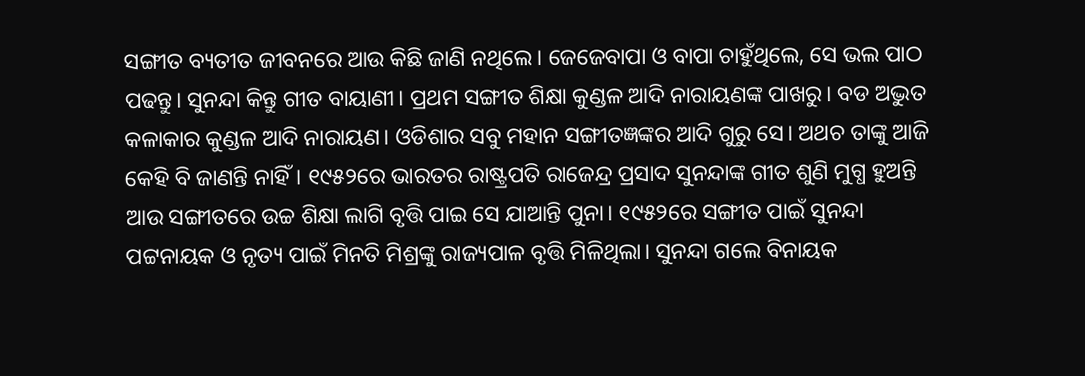ସଙ୍ଗୀତ ବ୍ୟତୀତ ଜୀବନରେ ଆଉ କିଛି ଜାଣି ନଥିଲେ। ଜେଜେବାପା ଓ ବାପା ଚାହୁଁଥିଲେ, ସେ ଭଲ ପାଠ ପଢନ୍ତୁ। ସୁନନ୍ଦା କିନ୍ତୁ ଗୀତ ବାୟାଣୀ। ପ୍ରଥମ ସଙ୍ଗୀତ ଶିକ୍ଷା କୁଣ୍ଡଳ ଆଦି ନାରାୟଣଙ୍କ ପାଖରୁ। ବଡ ଅଦ୍ଭୁତ କଳାକାର କୁଣ୍ଡଳ ଆଦି ନାରାୟଣ। ଓଡିଶାର ସବୁ ମହାନ ସଙ୍ଗୀତଜ୍ଞଙ୍କର ଆଦି ଗୁରୁ ସେ। ଅଥଚ ତାଙ୍କୁ ଆଜି କେହି ବି ଜାଣନ୍ତି ନାହିଁ। ୧୯୫୨ରେ ଭାରତର ରାଷ୍ଟ୍ରପତି ରାଜେନ୍ଦ୍ର ପ୍ରସାଦ ସୁନନ୍ଦାଙ୍କ ଗୀତ ଶୁଣି ମୁଗ୍ଧ ହୁଅନ୍ତି ଆଉ ସଙ୍ଗୀତରେ ଉଚ୍ଚ ଶିକ୍ଷା ଲାଗି ବୃତ୍ତି ପାଇ ସେ ଯାଆନ୍ତି ପୁନା। ୧୯୫୨ରେ ସଙ୍ଗୀତ ପାଇଁ ସୁନନ୍ଦା ପଟ୍ଟନାୟକ ଓ ନୃତ୍ୟ ପାଇଁ ମିନତି ମିଶ୍ରଙ୍କୁ ରାଜ୍ୟପାଳ ବୃତ୍ତି ମିଳିଥିଲା। ସୁନନ୍ଦା ଗଲେ ବିନାୟକ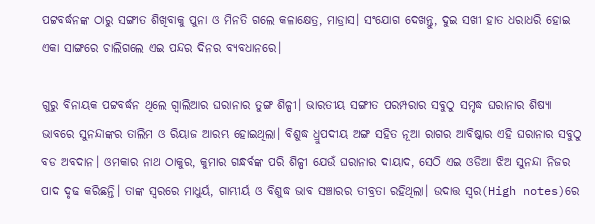ପଟ୍ଟବର୍ଦ୍ଧନଙ୍କ ଠାରୁ ସଙ୍ଗୀତ ଶିଖିବାକୁ ପୁନା ଓ ମିନତି ଗଲେ କଳାକ୍ଷେତ୍ର, ମାଡ୍ରାସ। ସଂଯୋଗ ଦେଖନ୍ତୁ, ଦୁଇ ସଖୀ ହାତ ଧରାଧରି ହୋଇ ଏକା ସାଙ୍ଗରେ ଚାଲିଗଲେ ଏଇ ପନ୍ଦର ଦିନର ବ୍ୟବଧାନରେ।

ଗୁରୁ ବିନାୟକ ପଟ୍ଟବର୍ଦ୍ଧନ ଥିଲେ ଗ୍ଵାଲିଆର ଘରାନାର ତୁଙ୍ଗ ଶିଳ୍ପୀ। ଭାରତୀୟ ସଙ୍ଗୀତ ପରମ୍ପରାର ସବୁଠୁ ସମୃଦ୍ଧ ଘରାନାର ଶିଷ୍ୟା ଭାବରେ ସୁନନ୍ଦାଙ୍କର ତାଲିମ ଓ ରିୟାଜ ଆରମ୍ଭ ହୋଇଥିଲା। ବିଶୁଦ୍ଧ ଧ୍ରୁପଦୀୟ ଅଙ୍ଗ ସହିତ ନୂଆ ରାଗର ଆବିଷ୍କାର ଏହି ଘରାନାର ସବୁଠୁ ବଡ ଅବଦାନ। ଓମକାର ନାଥ ଠାକୁର, କୁମାର ଗନ୍ଧର୍ବଙ୍କ ପରି ଶିଳ୍ପୀ ଯେଉଁ ଘରାନାର ଦାୟାଦ, ସେଠି ଏଇ ଓଡିଆ ଝିଅ ସୁନନ୍ଦା ନିଜର ପାଦ ଦୃଢ କରିଛନ୍ତି। ତାଙ୍କ ସ୍ଵରରେ ମାଧୁର୍ୟ, ଗାମ୍ଭୀର୍ୟ ଓ ବିଶୁଦ୍ଧ ଭାବ ସଞ୍ଚାରର ତୀବ୍ରତା ରହିଥିଲା। ଉଦାତ୍ତ ସ୍ଵର(High notes)ରେ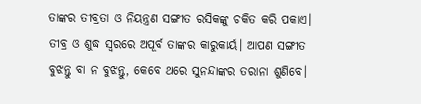ତାଙ୍କର ତୀବ୍ରତା ଓ ନିୟନ୍ତ୍ରଣ ସଙ୍ଗୀତ ରସିକଙ୍କୁ ଚକିତ କରି ପକାଏ। ତୀବ୍ର ଓ ଶୁଦ୍ଧ ସ୍ଵରରେ ଅପୂର୍ବ ତାଙ୍କର କାରୁକାର୍ୟ। ଆପଣ ସଙ୍ଗୀତ ବୁଝନ୍ତୁ ବା ନ ବୁଝନ୍ତୁ, କେବେ ଥରେ ସୁନନ୍ଦାଙ୍କର ତରାନା ଶୁଣିବେ।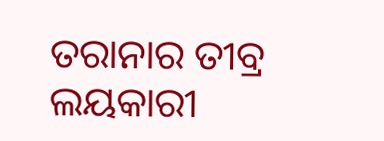ତରାନାର ତୀବ୍ର ଲୟକାରୀ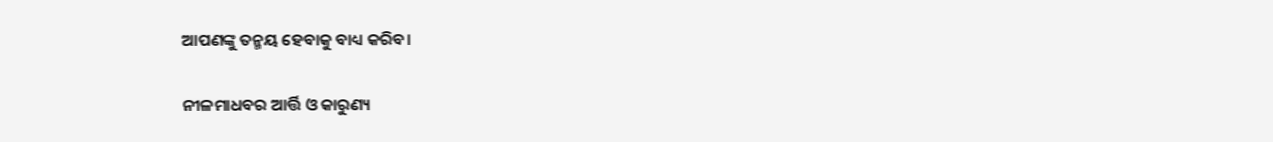ଆପଣଙ୍କୁ ତନ୍ମୟ ହେବାକୁ ବାଧ୍ୟ କରିବ।

ନୀଳମାଧବର ଆର୍ତ୍ତି ଓ କାରୁଣ୍ୟ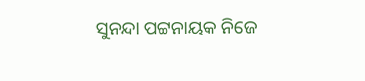ସୁନନ୍ଦା ପଟ୍ଟନାୟକ ନିଜେ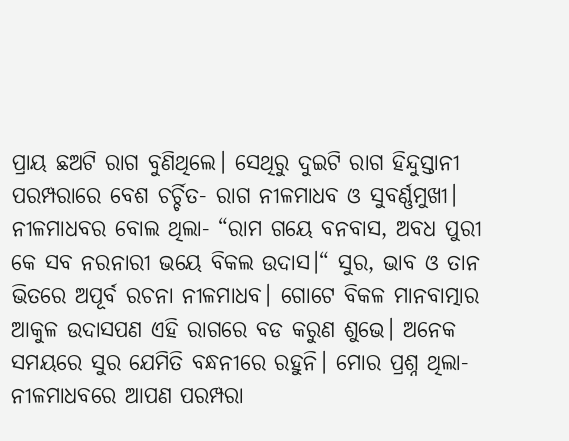ପ୍ରାୟ ଛଅଟି ରାଗ ବୁଣିଥିଲେ। ସେଥିରୁ ଦୁଇଟି ରାଗ ହିନ୍ଦୁସ୍ତାନୀ ପରମ୍ପରାରେ ବେଶ ଚର୍ଚ୍ଚିତ- ରାଗ ନୀଳମାଧବ ଓ ସୁବର୍ଣ୍ଣମୁଖୀ। ନୀଳମାଧବର ବୋଲ ଥିଲା- “ରାମ ଗୟେ ବନବାସ, ଅବଧ ପୁରୀ କେ ସବ ନରନାରୀ ଭୟେ ବିକଲ ଉଦାସ।“ ସୁର, ଭାବ ଓ ତାନ ଭିତରେ ଅପୂର୍ବ ରଚନା ନୀଳମାଧବ। ଗୋଟେ ବିକଳ ମାନବାତ୍ମାର ଆକୁଳ ଉଦାସପଣ ଏହି ରାଗରେ ବଡ କରୁଣ ଶୁଭେ। ଅନେକ ସମୟରେ ସୁର ଯେମିତି ବନ୍ଧନୀରେ ରହୁନି। ମୋର ପ୍ରଶ୍ନ ଥିଲା- ନୀଳମାଧବରେ ଆପଣ ପରମ୍ପରା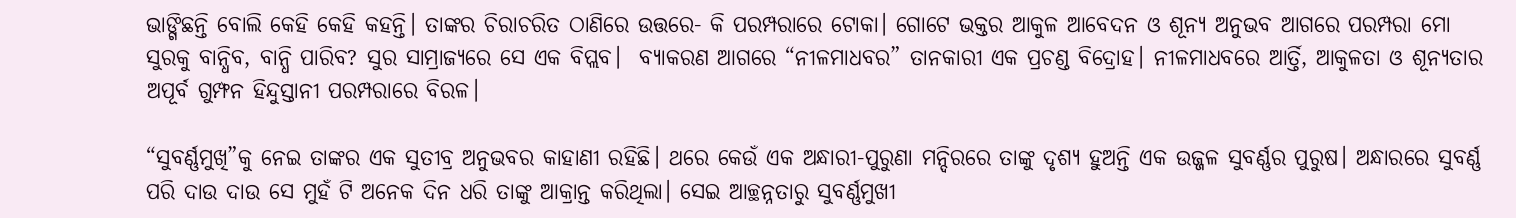ଭାଙ୍ଗିଛନ୍ତି ବୋଲି କେହି କେହି କହନ୍ତି। ତାଙ୍କର ଚିରାଚରିତ ଠାଣିରେ ଉତ୍ତରେ- କି ପରମ୍ପରାରେ ଟୋକା। ଗୋଟେ ଭକ୍ତର ଆକୁଳ ଆବେଦନ ଓ ଶୂନ୍ୟ ଅନୁଭବ ଆଗରେ ପରମ୍ପରା ମୋ ସୁରକୁ ବାନ୍ଧିବ, ବାନ୍ଧି ପାରିବ? ସୁର ସାମ୍ରାଜ୍ୟରେ ସେ ଏକ ବିପ୍ଲବ।  ବ୍ୟାକରଣ ଆଗରେ “ନୀଳମାଧବର” ତାନକାରୀ ଏକ ପ୍ରଚଣ୍ଡ ବିଦ୍ରୋହ। ନୀଳମାଧବରେ ଆର୍ତ୍ତି, ଆକୁଳତା ଓ ଶୂନ୍ୟତାର ଅପୂର୍ବ ଗୁମ୍ଫନ ହିନ୍ଦୁସ୍ତାନୀ ପରମ୍ପରାରେ ବିରଳ।

“ସୁବର୍ଣ୍ଣମୁଖି”କୁ ନେଇ ତାଙ୍କର ଏକ ସୁତୀବ୍ର ଅନୁଭବର କାହାଣୀ ରହିଛି। ଥରେ କେଉଁ ଏକ ଅନ୍ଧାରୀ-ପୁରୁଣା ମନ୍ଦିରରେ ତାଙ୍କୁ ଦୃଶ୍ୟ ହୁଅନ୍ତି ଏକ ଉଜ୍ଜଳ ସୁବର୍ଣ୍ଣର ପୁରୁଷ। ଅନ୍ଧାରରେ ସୁବର୍ଣ୍ଣ ପରି ଦାଉ ଦାଉ ସେ ମୁହଁ ଟି ଅନେକ ଦିନ ଧରି ତାଙ୍କୁ ଆକ୍ରାନ୍ତ କରିଥିଲା। ସେଇ ଆଚ୍ଛନ୍ନତାରୁ ସୁବର୍ଣ୍ଣମୁଖୀ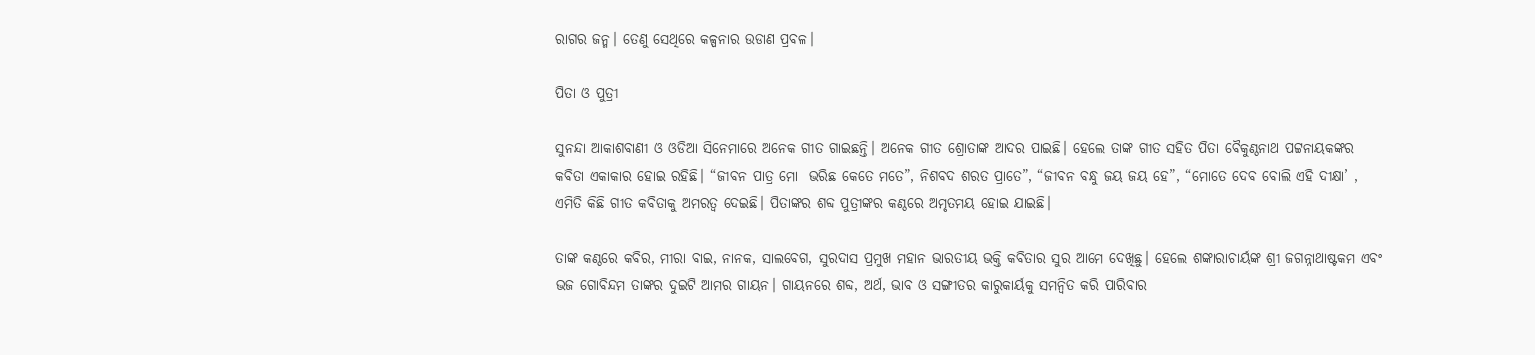ରାଗର ଜନ୍ମ। ତେଣୁ ସେଥିରେ କଳ୍ପନାର ଉଡାଣ ପ୍ରବଳ।

ପିତା ଓ ପୁତ୍ରୀ

ସୁନନ୍ଦା ଆକାଶବାଣୀ ଓ ଓଡିଆ ସିନେମାରେ ଅନେକ ଗୀତ ଗାଇଛନ୍ତି। ଅନେକ ଗୀତ ଶ୍ରୋତାଙ୍କ ଆଦର ପାଇଛି। ହେଲେ ତାଙ୍କ ଗୀତ ସହିତ ପିତା ବୈକୁଣ୍ଠନାଥ ପଟ୍ଟନାୟକଙ୍କର କବିତା ଏକାକାର ହୋଇ ରହିଛି। “ଜୀବନ ପାତ୍ର ମୋ  ଭରିଛ କେତେ ମତେ”, ନିଶବଦ ଶରତ ପ୍ରାତେ”, “ଜୀବନ ବନ୍ଧୁ ଜୟ ଜୟ ହେ”, “ମୋତେ ଦେବ ବୋଲି ଏହି ଦୀକ୍ଷା’ , ଏମିତି କିଛି ଗୀତ କବିତାକୁ ଅମରତ୍ଵ ଦେଇଛି। ପିତାଙ୍କର ଶବ୍ଦ ପୁତ୍ରୀଙ୍କର କଣ୍ଠରେ ଅମୃତମୟ ହୋଇ ଯାଇଛି।

ତାଙ୍କ କଣ୍ଠରେ କବିର, ମୀରା ବାଇ, ନାନକ, ସାଲବେଗ, ସୁରଦାସ ପ୍ରମୁଖ ମହାନ ଭାରତୀୟ ଭକ୍ତି କବିତାର ସୁର ଆମେ ଦେଖିଛୁ। ହେଲେ ଶଙ୍କାରାଚାର୍ୟଙ୍କ ଶ୍ରୀ ଜଗନ୍ନାଥାଷ୍ଟକମ ଏବଂ ଭଜ ଗୋବିନ୍ଦମ ତାଙ୍କର ଦୁଇଟି ଆମର ଗାୟନ। ଗାୟନରେ ଶବ୍ଦ, ଅର୍ଥ, ଭାବ ଓ ସଙ୍ଗୀତର କାରୁକାର୍ୟକୁ ସମନ୍ଵିତ କରି ପାରିବାର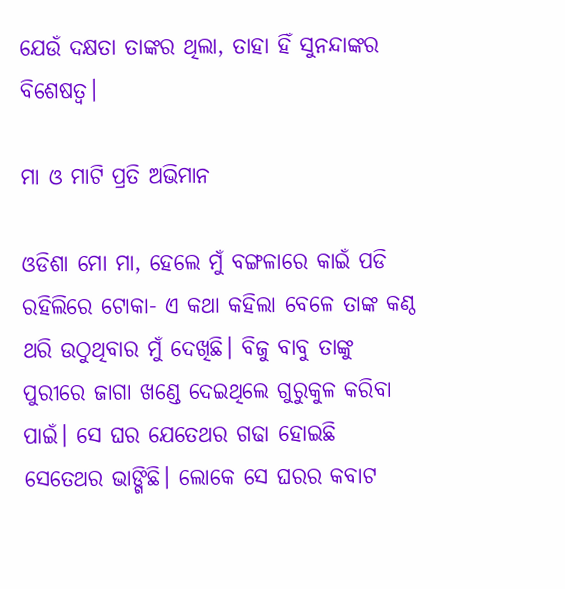ଯେଉଁ ଦକ୍ଷତା ତାଙ୍କର ଥିଲା, ତାହା ହିଁ ସୁନନ୍ଦାଙ୍କର ବିଶେଷତ୍ଵ।

ମା ଓ ମାଟି ପ୍ରତି ଅଭିମାନ

ଓଡିଶା ମୋ ମା, ହେଲେ ମୁଁ ବଙ୍ଗଳାରେ କାଇଁ ପଡି ରହିଲିରେ ଟୋକା- ଏ କଥା କହିଲା ବେଳେ ତାଙ୍କ କଣ୍ଠ ଥରି ଉଠୁଥିବାର ମୁଁ ଦେଖିଛି। ବିଜୁ ବାବୁ ତାଙ୍କୁ ପୁରୀରେ ଜାଗା ଖଣ୍ଡେ ଦେଇଥିଲେ ଗୁରୁକୁଳ କରିବା ପାଇଁ। ସେ ଘର ଯେତେଥର ଗଢା ହୋଇଛି ସେତେଥର ଭାଙ୍ଗିଛି। ଲୋକେ ସେ ଘରର କବାଟ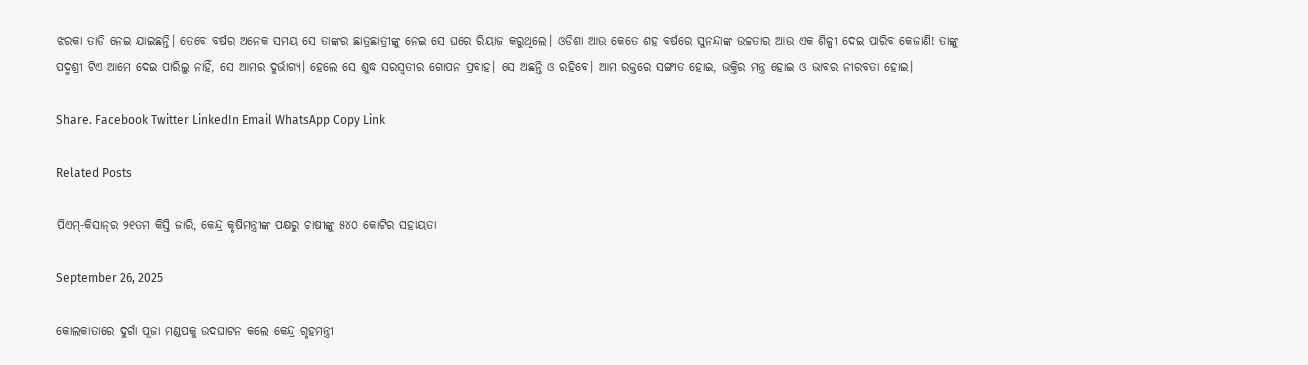ଝରକା ତାଡି ନେଇ ଯାଇଛନ୍ତି। ତେବେ ବର୍ଷର ଅନେକ ସମୟ ସେ ତାଙ୍କର ଛାତ୍ରଛାତ୍ରୀଙ୍କୁ ନେଇ ସେ ଘରେ ରିୟାଜ କରୁଥିଲେ। ଓଡିଶା ଆଉ କେତେ ଶହ ବର୍ଷରେ ସୁନନ୍ଦାଙ୍କ ଉଚ୍ଚତାର ଆଉ ଏକ ଶିଳ୍ପୀ ଦେଇ ପାରିବ କେଜାଣି! ତାଙ୍କୁ ପଦ୍ମଶ୍ରୀ ଟିଏ ଆମେ ଦେଇ ପାରିଲୁ ନାହିଁ, ସେ ଆମର ଦୁର୍ଭାଗ୍ୟ। ହେଲେ ସେ ଶୁଦ୍ଧ ସରସ୍ଵତୀର ଗୋପନ ପ୍ରବାହ। ସେ ଅଛନ୍ତି ଓ ରହିବେ। ଆମ ରକ୍ତରେ ସଙ୍ଗୀତ ହୋଇ, ଭକ୍ତିର ମନ୍ତ୍ର ହୋଇ ଓ ଭାବର ନୀରବତା ହୋଇ।

Share. Facebook Twitter LinkedIn Email WhatsApp Copy Link

Related Posts

ପିଏମ୍-କିସାନ୍‍ର ୨୧ତମ କିସ୍ତି ଜାରି, କେନ୍ଦ୍ର କୃଷିମନ୍ତ୍ରୀଙ୍କ ପକ୍ଷରୁ ଚାଷୀଙ୍କୁ ୫୪୦ କୋଟିର ସହାୟତା

September 26, 2025

କୋଲକାତାରେ ଦୁର୍ଗା ପୂଜା ମଣ୍ଡପକୁ ଉଦଘାଟନ କଲେ କେନ୍ଦ୍ର ଗୃହମନ୍ତ୍ରୀ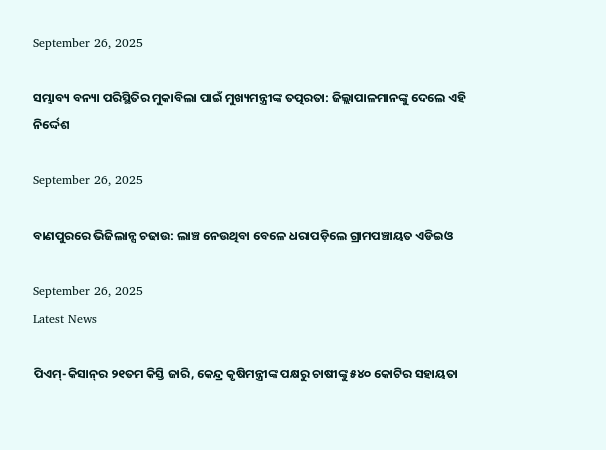September 26, 2025

ସମ୍ଭାବ୍ୟ ବନ୍ୟା ପରିସ୍ଥିତିର ମୁକାବିଲା ପାଇଁ ମୁଖ୍ୟମନ୍ତ୍ରୀଙ୍କ ତତ୍ପରତା: ଜିଲ୍ଲାପାଳମାନଙ୍କୁ ଦେଲେ ଏହି ନିର୍ଦ୍ଦେଶ

September 26, 2025

ବାଣପୁରରେ ଭିଜିଲାନ୍ସ ଚଢାଉ: ଲାଞ୍ଚ ନେଉଥିବା ବେଳେ ଧରାପଡ଼ିଲେ ଗ୍ରାମପଞ୍ଚାୟତ ଏଡିଇଓ

September 26, 2025
Latest News

ପିଏମ୍-କିସାନ୍‍ର ୨୧ତମ କିସ୍ତି ଜାରି, କେନ୍ଦ୍ର କୃଷିମନ୍ତ୍ରୀଙ୍କ ପକ୍ଷରୁ ଚାଷୀଙ୍କୁ ୫୪୦ କୋଟିର ସହାୟତା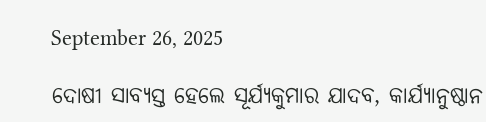September 26, 2025

ଦୋଷୀ ସାବ୍ୟସ୍ତ ହେଲେ ସୂର୍ଯ୍ୟକୁମାର ଯାଦବ, କାର୍ଯ୍ୟାନୁଷ୍ଠାନ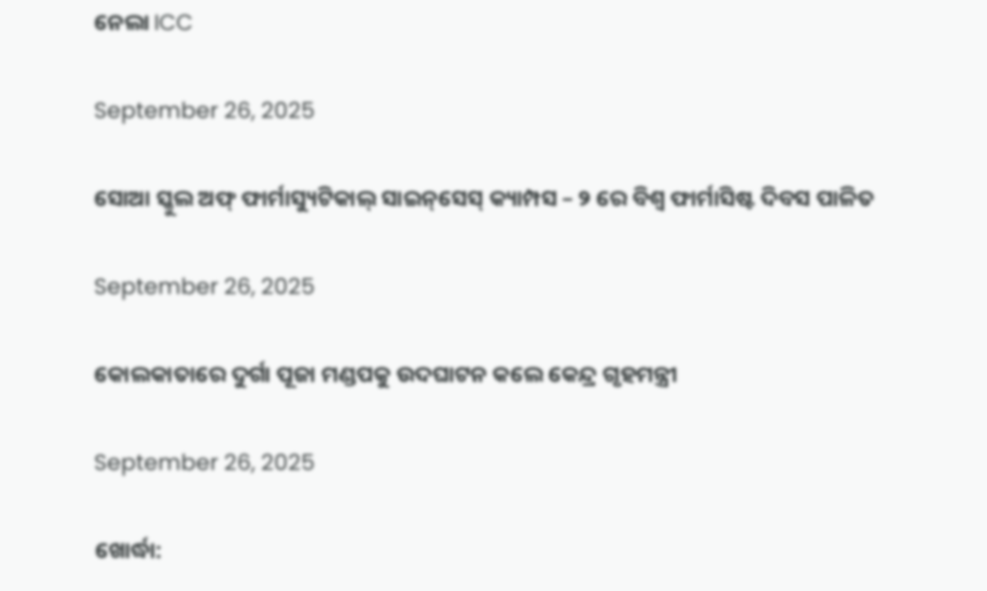ନେଲା ICC

September 26, 2025

ସୋଆ ସ୍କୁଲ ଅଫ୍ ଫାର୍ମାସ୍ୟୁଟିକାଲ୍ ସାଇନ୍‌ସେସ୍ କ୍ୟାମ୍ପସ – ୨ ରେ ବିଶ୍ୱ ଫାର୍ମାସିଷ୍ଟ ଦିବସ ପାଳିତ

September 26, 2025

କୋଲକାତାରେ ଦୁର୍ଗା ପୂଜା ମଣ୍ଡପକୁ ଉଦଘାଟନ କଲେ କେନ୍ଦ୍ର ଗୃହମନ୍ତ୍ରୀ

September 26, 2025

ଖୋର୍ଦ୍ଧା: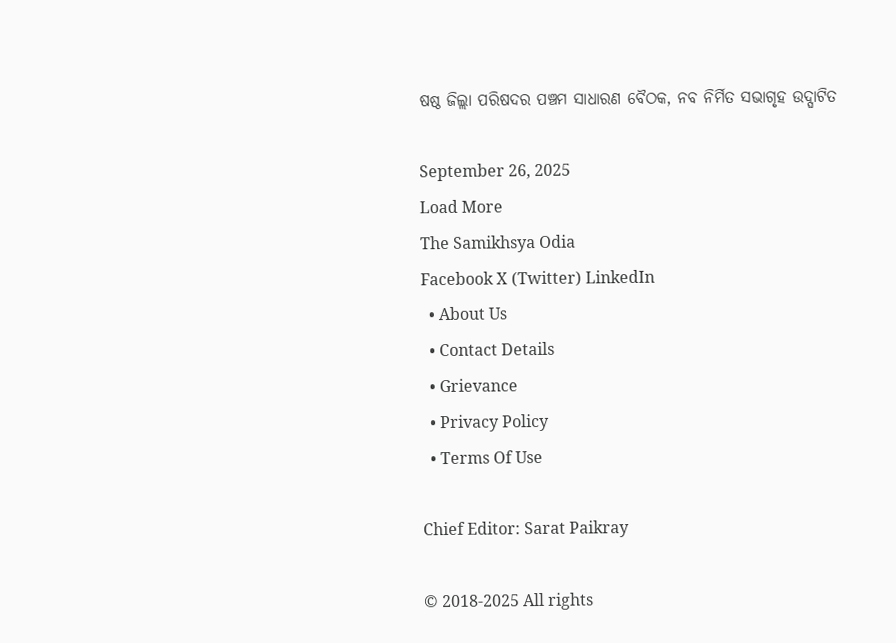ଷଷ୍ଠ ଜିଲ୍ଲା ପରିଷଦର ପଞ୍ଚମ ସାଧାରଣ ବୈଠକ, ନବ ନିର୍ମିତ ସଭାଗୃହ ଉଦ୍ଘାଟିତ

September 26, 2025
Load More
The Samikhsya Odia
Facebook X (Twitter) LinkedIn
  • About Us
  • Contact Details
  • Grievance
  • Privacy Policy
  • Terms Of Use

Chief Editor: Sarat Paikray

© 2018-2025 All rights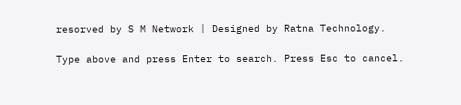resorved by S M Network | Designed by Ratna Technology.

Type above and press Enter to search. Press Esc to cancel.